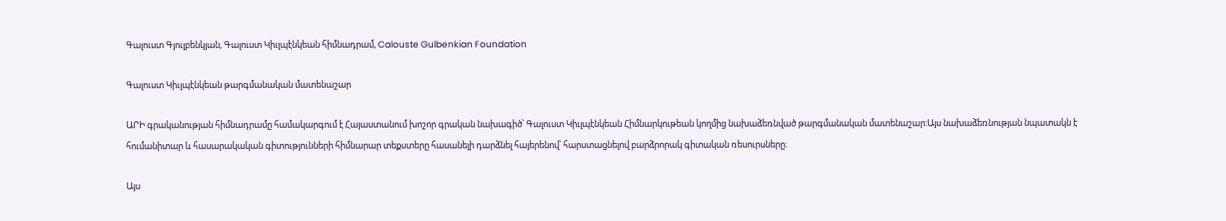Գալուստ Գյուլբենկյան, Գալուստ Կիւլպէնկեան հիմնադրամ, Calouste Gulbenkian Foundation

Գալուստ Կիւլպէնկեան թարգմանական մատենաշար

ԱՐԻ գրականության հիմնադրամը համակարգում է Հայաստանում խոշոր գրական նախագիծ՝ Գալուստ Կիւլպէնկեան Հիմնարկութեան կողմից նախաձեռնված թարգմանական մատենաշար:Այս նախաձեռնության նպատակն է հումանիտար և հասարակական գիտությունների հիմնարար տեքստերը հասանելի դարձնել հայերենով՝ հարստացնելով բարձրորակ գիտական ռեսուրսները։

Այս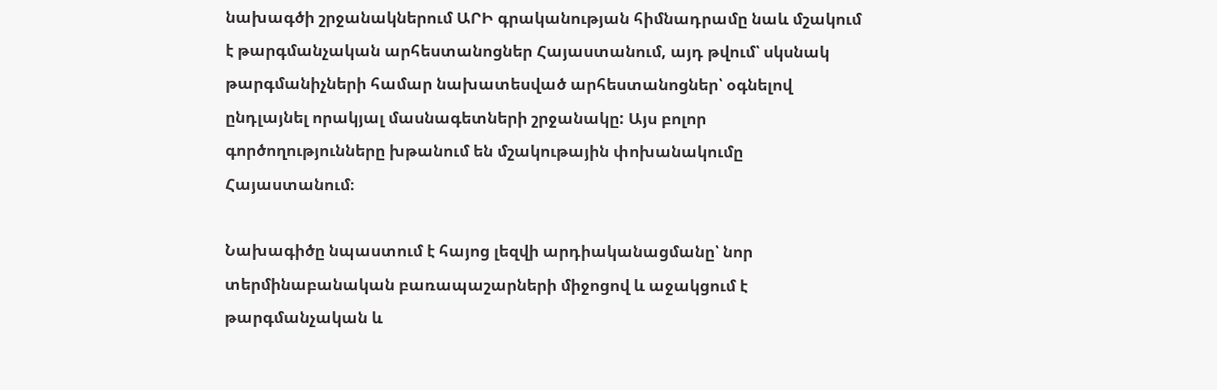նախագծի շրջանակներում ԱՐԻ գրականության հիմնադրամը նաև մշակում է թարգմանչական արհեստանոցներ Հայաստանում, այդ թվում՝ սկսնակ թարգմանիչների համար նախատեսված արհեստանոցներ՝ օգնելով ընդլայնել որակյալ մասնագետների շրջանակը: Այս բոլոր գործողությունները խթանում են մշակութային փոխանակումը Հայաստանում։

Նախագիծը նպաստում է հայոց լեզվի արդիականացմանը՝ նոր տերմինաբանական բառապաշարների միջոցով և աջակցում է թարգմանչական և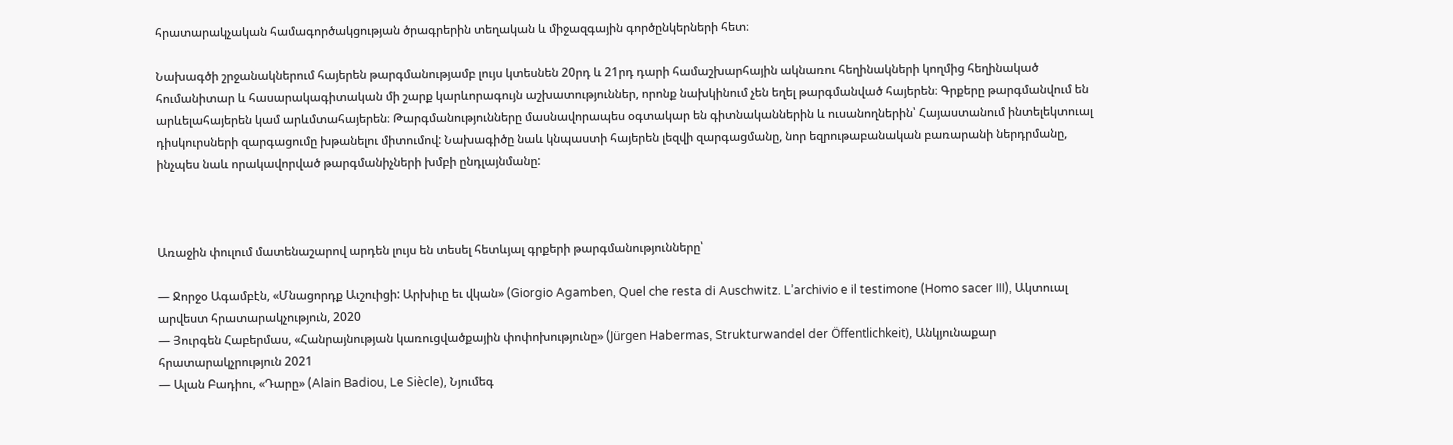հրատարակչական համագործակցության ծրագրերին տեղական և միջազգային գործընկերների հետ։

Նախագծի շրջանակներում հայերեն թարգմանությամբ լույս կտեսնեն 20րդ և 21րդ դարի համաշխարհային ակնառու հեղինակների կողմից հեղինակած հումանիտար և հասարակագիտական մի շարք կարևորագույն աշխատություններ, որոնք նախկինում չեն եղել թարգմանված հայերեն։ Գրքերը թարգմանվում են արևելահայերեն կամ արևմտահայերեն։ Թարգմանությունները մասնավորապես օգտակար են գիտնականներին և ուսանողներին՝ Հայաստանում ինտելեկտուալ դիսկուրսների զարգացումը խթանելու միտումով: Նախագիծը նաև կնպաստի հայերեն լեզվի զարգացմանը, նոր եզրութաբանական բառարանի ներդրմանը, ինչպես նաև որակավորված թարգմանիչների խմբի ընդլայնմանը:



Առաջին փուլում մատենաշարով արդեն լույս են տեսել հետևյալ գրքերի թարգմանությունները՝

— Ջորջօ Ագամբէն, «Մնացորդք Աւշուիցի: Արխիւը եւ վկան» (Giorgio Agamben, Quel che resta di Auschwitz. L’archivio e il testimone (Homo sacer III), Ակտուալ արվեստ հրատարակչություն, 2020
— Յուրգեն Հաբերմաս, «Հանրայնության կառուցվածքային փոփոխությունը» (Jürgen Habermas, Strukturwandel der Öffentlichkeit), Անկյունաքար հրատարակչրություն 2021
— Ալան Բադիու, «Դարը» (Alain Badiou, Le Siècle), Նյումեգ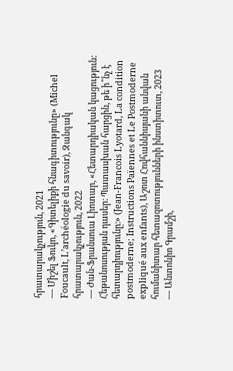հրատարակչություն, 2021
— Միշել Ֆուկո, «Գիտելիքի հնագիտությունը» (Michel Foucault, L’archéologie du savoir), Զանգակ հրատարակչություն, 2022
— Ժան-Ֆրանսուա Լիոտար, «Հետարդիական կացություն: Հեթանոսության դասեր։ Պատասխան հարցին, թե ի՞նչ է հետարդիությունը։» (Jean-Francois Lyotard, La condition postmoderne; Instructions Païennes et Le Postmoderne expliqué aux enfants), Աշոտ Հովհաննիսյանի անվան հումանիտար հետազոտությունների ինստիտուտ, 2023
— Անտոնիո Գրամշի,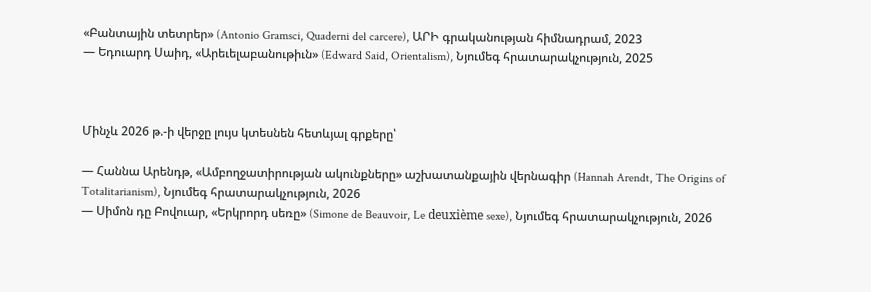«Բանտային տետրեր» (Antonio Gramsci, Quaderni del carcere), ԱՐԻ գրականության հիմնադրամ, 2023
— Եդուարդ Սաիդ, «Արեւելաբանութիւն» (Edward Said, Orientalism), Նյումեգ հրատարակչություն, 2025



Մինչև 2026 թ.-ի վերջը լույս կտեսնեն հետևյալ գրքերը՝

— Հաննա Արենդթ, «Ամբողջատիրության ակունքները» աշխատանքային վերնագիր (Hannah Arendt, The Origins of Totalitarianism), Նյումեգ հրատարակչություն, 2026
— Սիմոն դը Բովուար, «Երկրորդ սեռը» (Simone de Beauvoir, Le deuxième sexe), Նյումեգ հրատարակչություն, 2026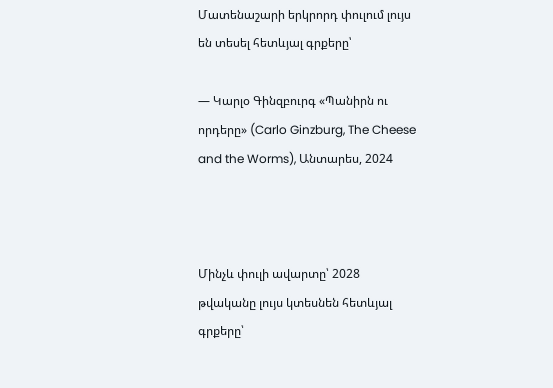Մատենաշարի երկրորդ փուլում լույս են տեսել հետևյալ գրքերը՝

— Կարլօ Գինզբուրգ «Պանիրն ու որդերը» (Carlo Ginzburg, The Cheese and the Worms), Անտարես, 2024



Մինչև փուլի ավարտը՝ 2028 թվականը լույս կտեսնեն հետևյալ գրքերը՝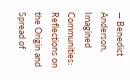— Benedict Anderson, Imagined Communities: Reflections on the Origin and Spread of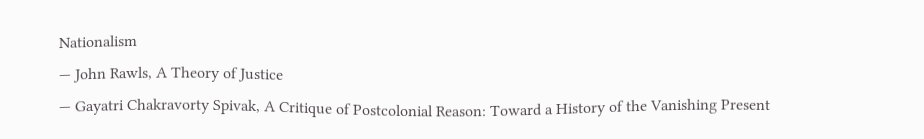Nationalism
— John Rawls, A Theory of Justice
— Gayatri Chakravorty Spivak, A Critique of Postcolonial Reason: Toward a History of the Vanishing Present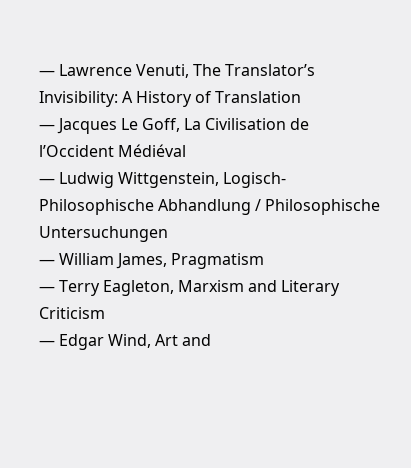— Lawrence Venuti, The Translator’s Invisibility: A History of Translation
— Jacques Le Goff, La Civilisation de l’Occident Médiéval
— Ludwig Wittgenstein, Logisch-Philosophische Abhandlung / Philosophische Untersuchungen
— William James, Pragmatism
— Terry Eagleton, Marxism and Literary Criticism
— Edgar Wind, Art and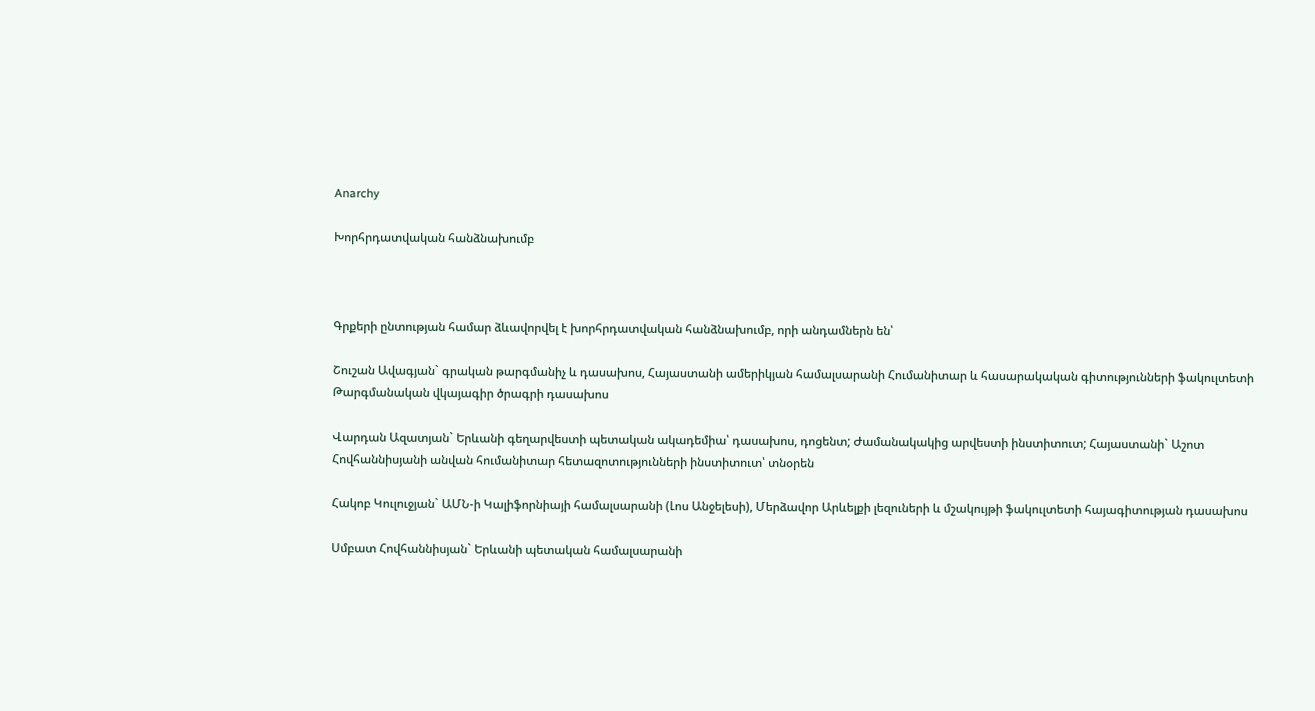Anarchy

Խորհրդատվական հանձնախումբ



Գրքերի ընտության համար ձևավորվել է խորհրդատվական հանձնախումբ, որի անդամներն են՝

Շուշան Ավագյան` գրական թարգմանիչ և դասախոս, Հայաստանի ամերիկյան համալսարանի Հումանիտար և հասարակական գիտությունների ֆակուլտետի Թարգմանական վկայագիր ծրագրի դասախոս

Վարդան Ազատյան` Երևանի գեղարվեստի պետական ակադեմիա՝ դասախոս, դոցենտ; Ժամանակակից արվեստի ինստիտուտ; Հայաստանի` Աշոտ Հովհաննիսյանի անվան հումանիտար հետազոտությունների ինստիտուտ՝ տնօրեն

Հակոբ Կուլուջյան` ԱՄՆ-ի Կալիֆորնիայի համալսարանի (Լոս Անջելեսի), Մերձավոր Արևելքի լեզուների և մշակույթի ֆակուլտետի հայագիտության դասախոս

Սմբատ Հովհաննիսյան` Երևանի պետական համալսարանի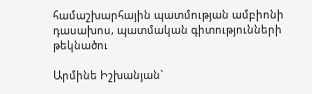համաշխարհային պատմության ամբիոնի դասախոս, պատմական գիտությունների թեկնածու

Արմինե Իշխանյան`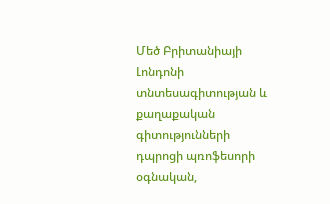Մեծ Բրիտանիայի Լոնդոնի տնտեսագիտության և քաղաքական գիտությունների դպրոցի պռոֆեսորի օգնական,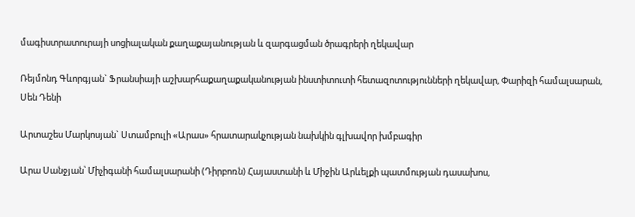մագիստրատուրայի սոցիալական քաղաքայանության և զարգացման ծրագրերի ղեկավար

Ռեյմոնդ Գևորգյան` Ֆրանսիայի աշխարհաքաղաքականության ինստիտուտի հետազոտությունների ղեկավար, Փարիզի համալսարան, Սեն Դենի

Արտաշես Մարկոսյան` Ստամբուլի «Արաս» հրատարակչության նախկին գլխավոր խմբագիր

Արա Սանջյան՝ Միչիգանի համալսարանի (Դիրբոռն) Հայաստանի և Միջին Արևելքի պատմության դասախոս,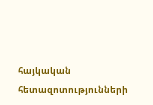հայկական հետազոտությունների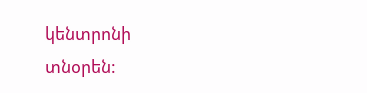կենտրոնի տնօրեն: